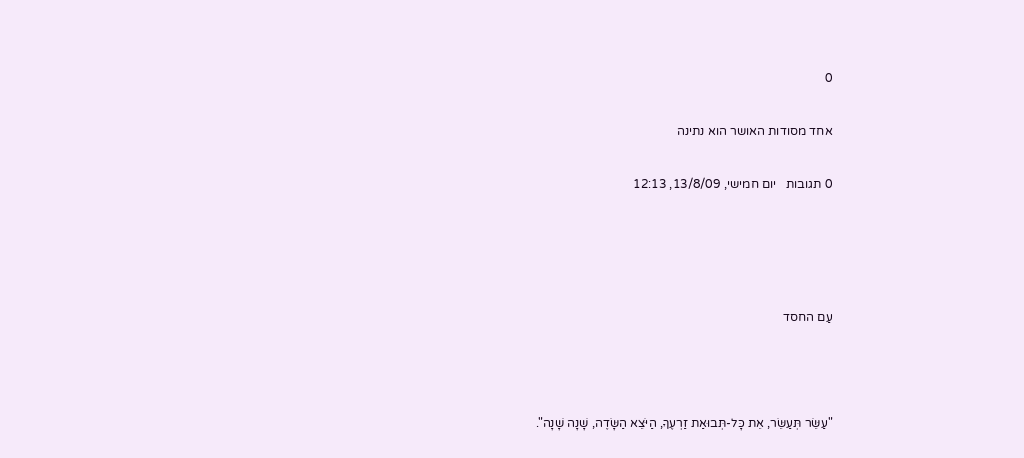0

אחד מסודות האושר הוא נתינה

0 תגובות   יום חמישי, 13/8/09, 12:13




עַם החסד



"עַשֵּׂר תְּעַשֵּׂר, אֵת כָּל-תְּבוּאַת זַרְעֶךָ, הַיֹּצֵא הַשָּׂדֶה, שָׁנָה שָׁנָה".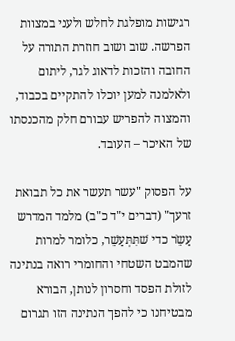רגישות מופלגת לחלש ולעני במצוות הפרשה. שוב ושוב חוזרת התורה על החובה והזכות לדאוג לגר, ליתום ולאלמנה למען יוכלו להתקיים בכבוד, והמצוה להפריש עבורם חלק מהכנסתו של האיכר – העובד.

על הפסוק "עשר תעשר את כל תבואת זרעך" (דברים י"ד כ"ב) מלמד המדרש עַשֵֹר כדי שׁתִּתְּעַשֵׁר, כלומר למרות שהמבט השטחי והחומרי רואה בנתינה לזולת הפסד וחסרון לנותן, הבורא מבטיחנו כי להפך הנתינה הזו תגרום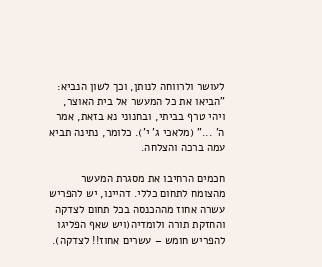לעושר ולרווחה לנותן, וכך לשון הנביא: "הביאו את כל המעשר אל בית האוצר, ויהי טרף בביתי, ובחנוני נא בזאת, אמר ה' ..." (מלאכי ג' י'). כלומר, נתינה תביא עמה ברכה והצלחה.

חכמים הרחיבו את מסגרת המעשר מהצומח לתחום כללי. דהיינו, יש להפריש עשרה אחוז מההכנסה בכל תחום לצדקה והחזקת תורה ולומדיה(ויש שאף הפליגו להפריש חומש – עשרים אחוז!! לצדקה).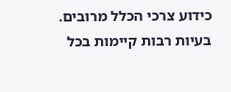כידוע צרכי הכלל מרובים. בעיות רבות קיימות בכל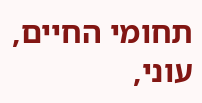תחומי החיים, עוני,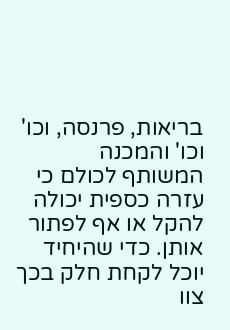בריאות, פרנסה, וכו' וכו' והמכנה המשותף לכולם כי עזרה כספית יכולה להקל או אף לפתור אותן. כדי שהיחיד יוכל לקחת חלק בכך צוו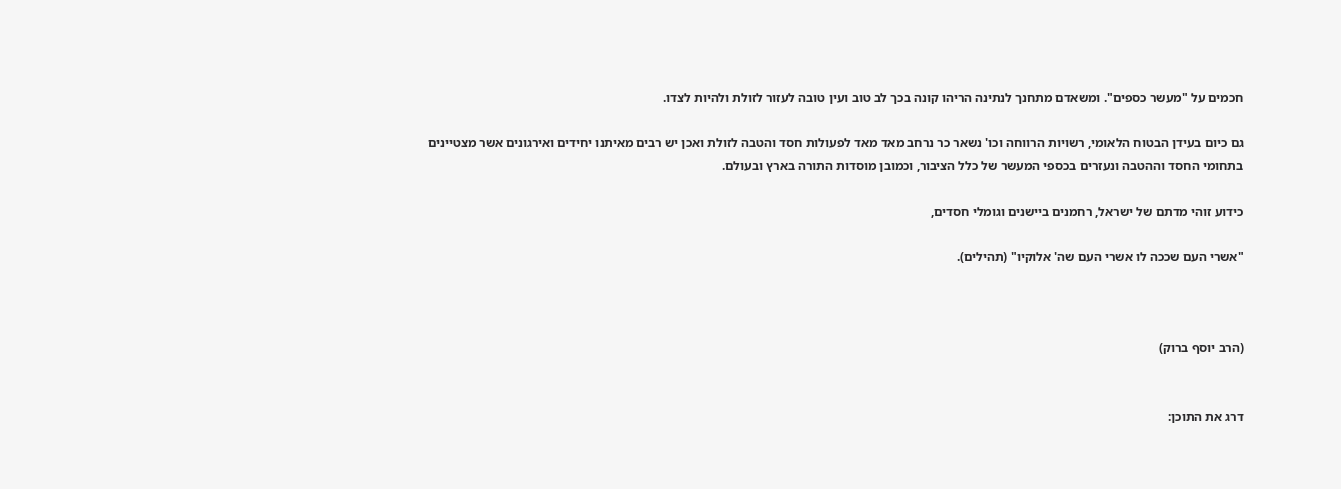חכמים על "מעשר כספים". ומשאדם מתחנך לנתינה הריהו קונה בכך לב טוב ועין טובה לעזור לזולת ולהיות לצדו.

גם כיום בעידן הבטוח הלאומי, רשויות הרווחה וכו' נשאר כר נרחב מאד מאד לפעולות חסד והטבה לזולת ואכן יש רבים מאיתנו יחידים ואירגונים אשר מצטיינים בתחומי החסד וההטבה ונעזרים בכספי המעשר של כלל הציבור, וכמובן מוסדות התורה בארץ ובעולם.

כידוע זוהי מדתם של ישראל, רחמנים ביישנים וגומלי חסדים,

"אשרי העם שככה לו אשרי העם שה' אלוקיו" (תהילים).



(הרב יוסף ברוק)


דרג את התוכן: